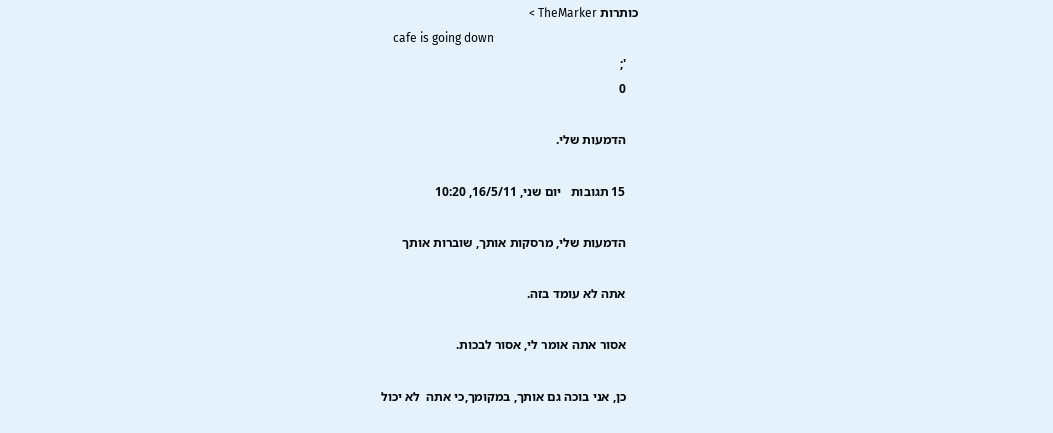כותרות TheMarker >
    cafe is going down
    ';
    0

    הדמעות שלי.

    15 תגובות   יום שני, 16/5/11, 10:20

    הדמעות שלי, מרסקות אותך, שוברות אותך

    אתה לא עומד בזה.

    אסור אתה אומר לי, אסור לבכות.

    כן, אני בוכה גם אותך, במקומך,כי אתה  לא יכול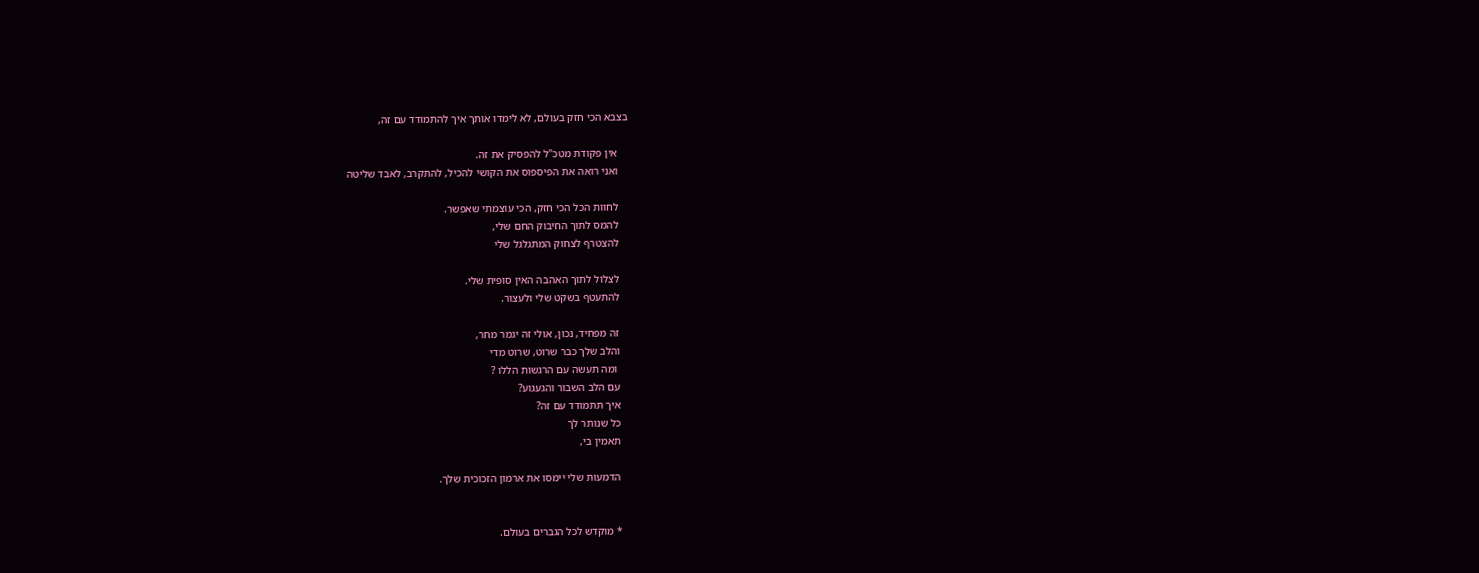בצבא הכי חזק בעולם, לא לימדו אותך איך להתמודד עם זה,

    אין פקודת מטכ"ל להפסיק את זה.
    ואני רואה את הפיספוס את הקושי להכיל, להתקרב, לאבד שליטה

    לחוות הכל הכי חזק, הכי עוצמתי שאפשר.
    להמס לתוך החיבוק החם שלי,
    להצטרף לצחוק המתגלגל שלי

    לצלול לתוך האהבה האין סופית שלי.
    להתעטף בשקט שלי ולעצור.

    זה מפחיד, נכון, אולי זה יגמר מחר,
    והלב שלך כבר שרוט, שרוט מדי
     ומה תעשה עם הרגשות הללו ?
    עם הלב השבור והגעגוע?
    איך תתמודד עם זה?
    כל שנותר לך
    תאמין בי,

    הדמעות שלי יימסו את ארמון הזכוכית שלך.


    * מוקדש לכל הגברים בעולם.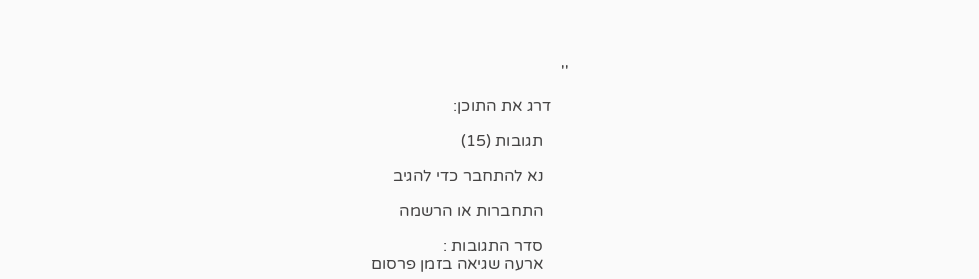''

    דרג את התוכן:

      תגובות (15)

      נא להתחבר כדי להגיב

      התחברות או הרשמה

      סדר התגובות :
      ארעה שגיאה בזמן פרסום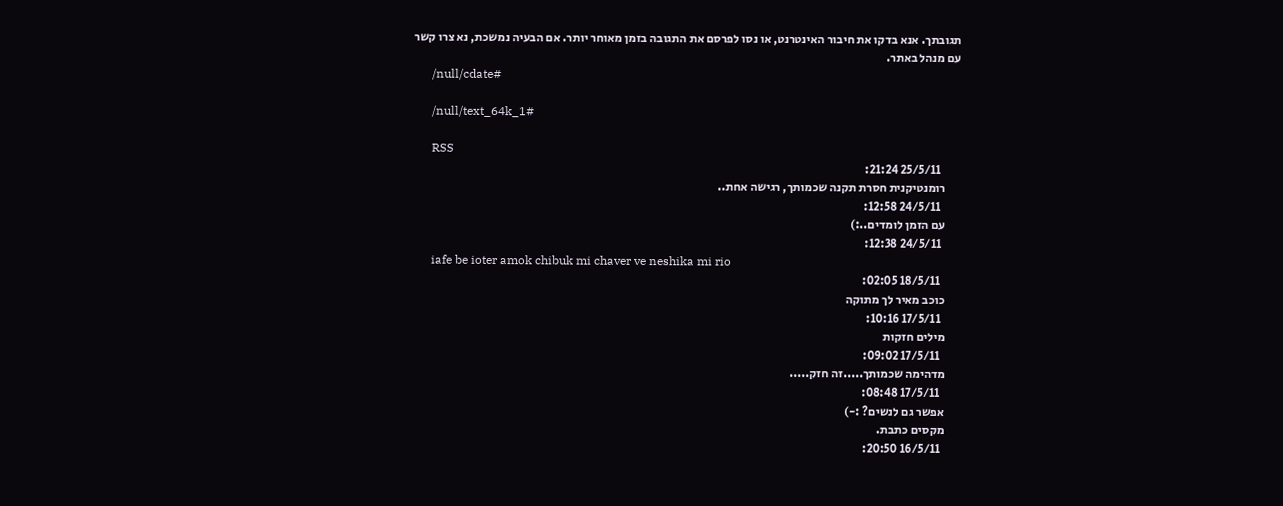תגובתך. אנא בדקו את חיבור האינטרנט, או נסו לפרסם את התגובה בזמן מאוחר יותר. אם הבעיה נמשכת, נא צרו קשר עם מנהל באתר.
      /null/cdate#

      /null/text_64k_1#

      RSS
        25/5/11 21:24:
      רומנטיקנית חסרת תקנה שכמותך, רגישה אחת..
        24/5/11 12:58:
      עם הזמן לומדים..:)
        24/5/11 12:38:
      iafe be ioter amok chibuk mi chaver ve neshika mi rio
        18/5/11 02:05:
      כוכב מאיר לך מתוקה
        17/5/11 10:16:
      מילים חזקות
        17/5/11 09:02:
      מדהימה שכמותך.....זה חזק.....
        17/5/11 08:48:
      אפשר גם לנשים? :-)
      מקסים כתבת.
        16/5/11 20:50: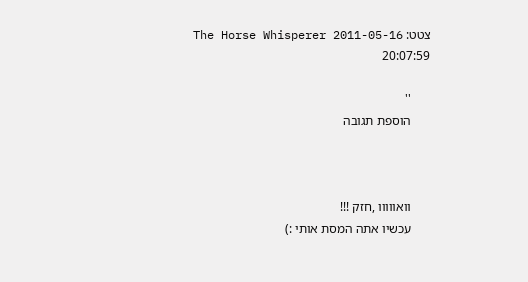צטט: The Horse Whisperer 2011-05-16 20:07:59

      ''
      הוספת תגובה



      וואווווו ,חזק !!!
      עכשיו אתה המסת אותי :)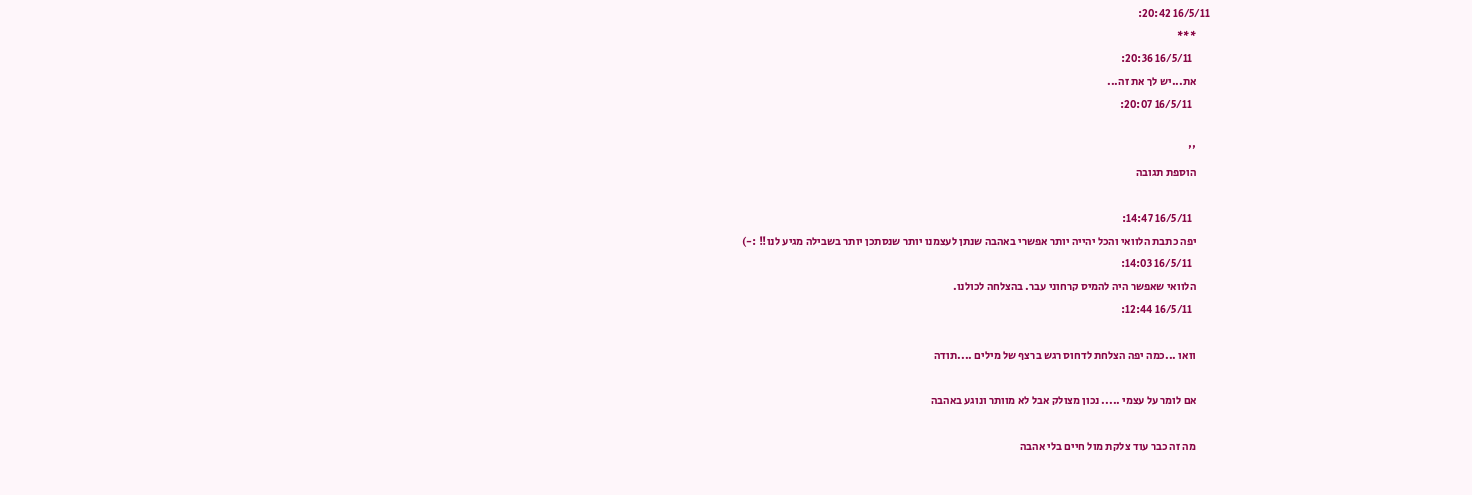16/5/11 20:42:
      ***
        16/5/11 20:36:
      את...יש לך את זה...
        16/5/11 20:07:

      ''
      הוספת תגובה

        16/5/11 14:47:
      יפה כתבת הלוואי והכל יהייה יותר אפשרי באהבה שנתן לעצמנו יותר שנסתכן יותר בשבילה מגיע לנו!! :-)
        16/5/11 14:03:
      הלוואי שאפשר היה להמיס קרחוני עבר. בהצלחה לכולנו.
        16/5/11 12:44:

      וואו ...כמה יפה הצלחת לדחוס רגש ברצף של מילים ....תודה

      אם לומר על עצמי ..... נכון מצולק אבל לא מוותר ונוגע באהבה

      מה זה כבר עוד צלקת מול חיים בלי אהבה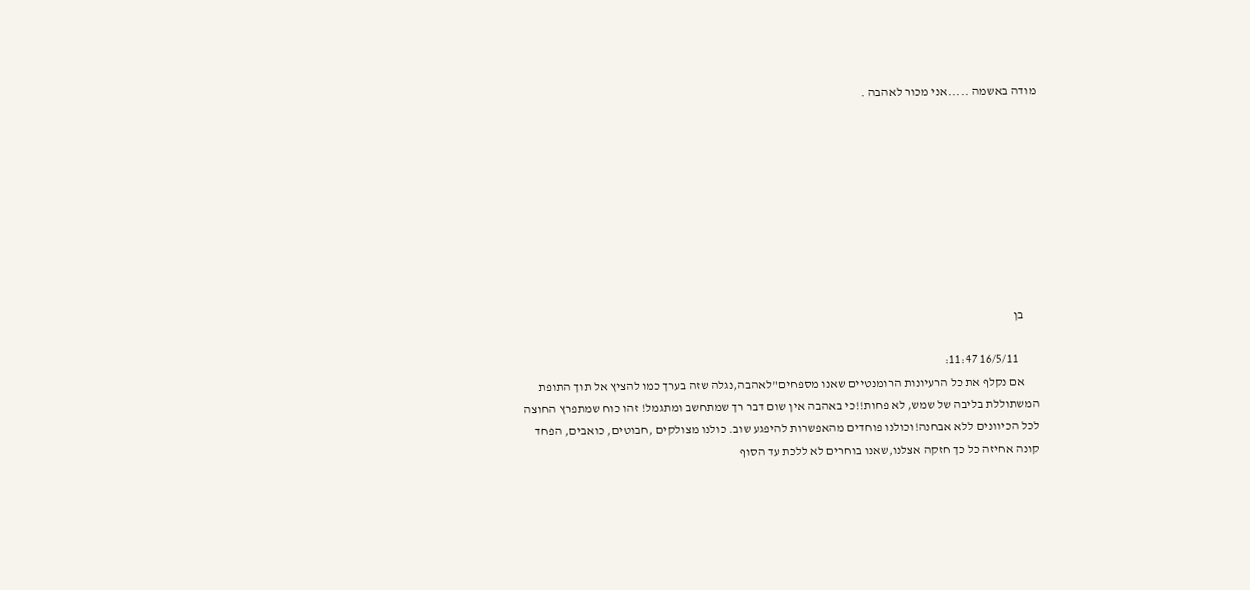מודה באשמה .....אני מכור לאהבה .









      בן

        16/5/11 11:47:
      אם נקלף את כל הרעיונות הרומנטיים שאנו מספחים"לאהבה,נגלה שזה בערך כמו להציץ אל תוך התופת המשתוללת בליבה של שמש, לא פחות!!כי באהבה אין שום דבר רך שמתחשב ומתגמל! זהו כוח שמתפרץ החוצה לכל הכיוונים ללא אבחנה!וכולנו פוחדים מהאפשרות להיפגע שוב. כולנו מצולקים ,חבוטים, כואבים, הפחד קונה אחיזה כל כך חזקה אצלנו,שאנו בוחרים לא ללכת עד הסוף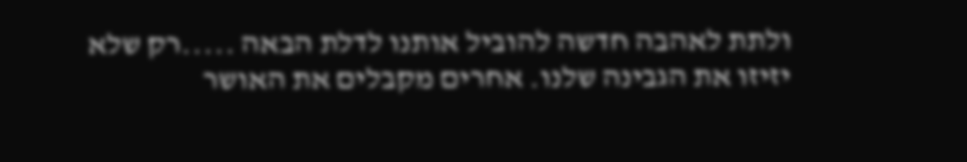ולתת לאהבה חדשה להוביל אותנו לדלת הבאה .....רק שלא יזיזו את הגבינה שלנו. אחרים מקבלים את האושר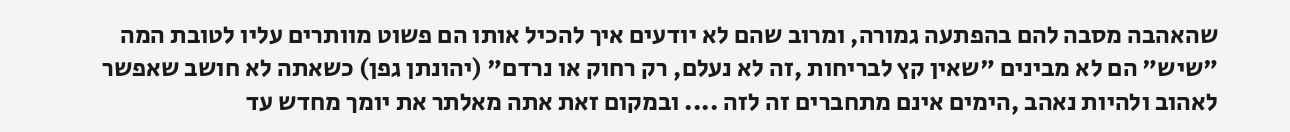שהאהבה מסבה להם בהפתעה גמורה, ומרוב שהם לא יודעים איך להכיל אותו הם פשוט מוותרים עליו לטובת המה "שיש" הם לא מבינים "שאין קץ לבריחות ,זה לא נעלם, רק רחוק או נרדם" (יהונתן גפן) כשאתה לא חושב שאפשר לאהוב ולהיות נאהב ,הימים אינם מתחברים זה לזה .... ובמקום זאת אתה מאלתר את יומך מחדש עד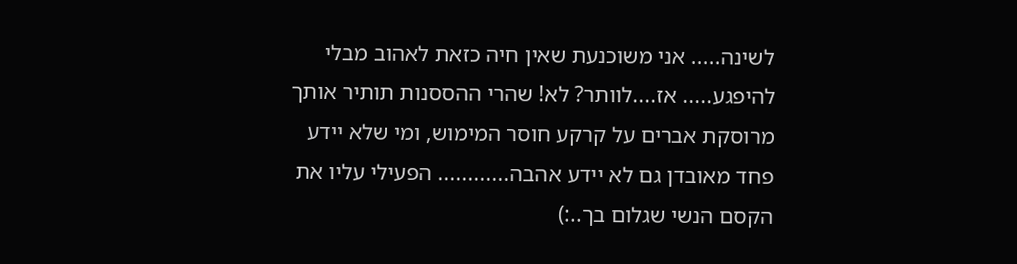לשינה..... אני משוכנעת שאין חיה כזאת לאהוב מבלי להיפגע..... אז....לוותר? לא! שהרי ההססנות תותיר אותך מרוסקת אברים על קרקע חוסר המימוש, ומי שלא יידע פחד מאובדן גם לא יידע אהבה............ הפעילי עליו את הקסם הנשי שגלום בך..:)